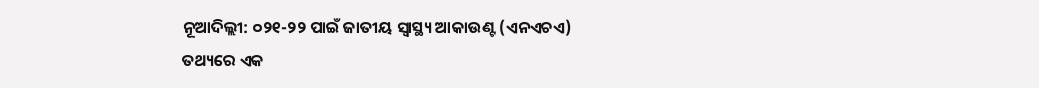ନୂଆଦିଲ୍ଲୀ: ୦୨୧-୨୨ ପାଇଁ ଜାତୀୟ ସ୍ୱାସ୍ଥ୍ୟ ଆକାଉଣ୍ଟ (ଏନଏଚଏ) ତଥ୍ୟରେ ଏକ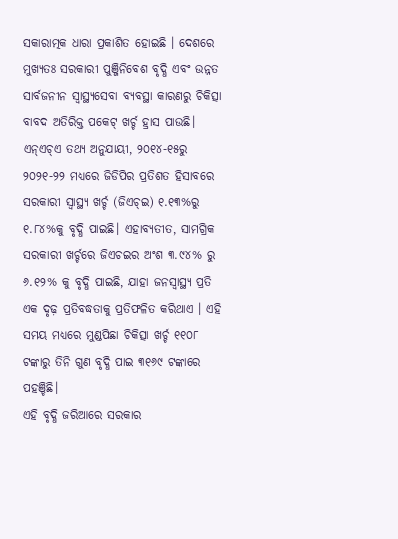ସକାରାତ୍ମକ ଧାରା ପ୍ରକାଶିତ ହୋଇଛି । ଦେଶରେ ମୁଖ୍ୟତଃ ସରକାରୀ ପୁଞ୍ଜିନିବେଶ ବୃଦ୍ଧି ଏବଂ ଉନ୍ନତ ସାର୍ବଜନୀନ ସ୍ୱାସ୍ଥ୍ୟସେବା ବ୍ୟବସ୍ଥା କାରଣରୁ ଚିକିତ୍ସା ବାବଦ ଅତିରିକ୍ତ ପକେଟ୍ ଖର୍ଚ୍ଚ ହ୍ରାସ ପାଉଛି। ଏନ୍ଏଚ୍ଏ ତଥ୍ୟ ଅନୁଯାୟୀ, ୨୦୧୪-୧୫ରୁ ୨୦୨୧-୨୨ ମଧ୍ୟରେ ଜିଡିପିର ପ୍ରତିଶତ ହିସାବରେ ସରକାରୀ ସ୍ୱାସ୍ଥ୍ୟ ଖର୍ଚ୍ଚ (ଜିଏଚ୍ଇ) ୧.୧୩%ରୁ ୧.୮୪%କୁ ବୃଦ୍ଧି ପାଇଛି। ଏହାବ୍ୟତୀତ, ସାମଗ୍ରିକ ସରକାରୀ ଖର୍ଚ୍ଚରେ ଜିଏଚଇର ଅଂଶ ୩.୯୪% ରୁ ୬.୧୨% କୁ ବୃଦ୍ଧି ପାଇଛି, ଯାହା ଜନସ୍ୱାସ୍ଥ୍ୟ ପ୍ରତି ଏକ ଦୃଢ଼ ପ୍ରତିବଦ୍ଧତାକୁ ପ୍ରତିଫଳିତ କରିଥାଏ । ଏହି ସମୟ ମଧ୍ୟରେ ମୁଣ୍ଡପିଛା ଚିକିତ୍ସା ଖର୍ଚ୍ଚ ୧୧୦୮ ଟଙ୍କାରୁ ତିନି ଗୁଣ ବୃଦ୍ଧି ପାଇ ୩୧୬୯ ଟଙ୍କାରେ ପହଞ୍ଚିଛି।
ଏହି ବୃଦ୍ଧି ଜରିଆରେ ସରକାର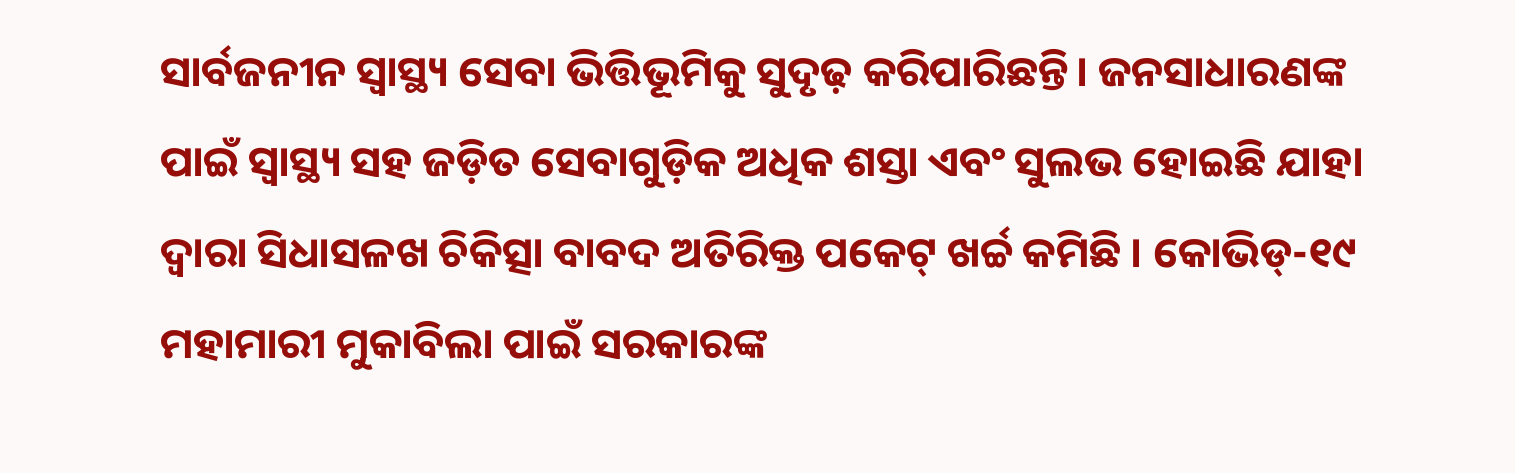ସାର୍ବଜନୀନ ସ୍ୱାସ୍ଥ୍ୟ ସେବା ଭିତ୍ତିଭୂମିକୁ ସୁଦୃଢ଼ କରିପାରିଛନ୍ତି। ଜନସାଧାରଣଙ୍କ ପାଇଁ ସ୍ୱାସ୍ଥ୍ୟ ସହ ଜଡ଼ିତ ସେବାଗୁଡ଼ିକ ଅଧିକ ଶସ୍ତା ଏବଂ ସୁଲଭ ହୋଇଛି ଯାହା ଦ୍ୱାରା ସିଧାସଳଖ ଚିକିତ୍ସା ବାବଦ ଅତିରିକ୍ତ ପକେଟ୍ ଖର୍ଚ୍ଚ କମିଛି । କୋଭିଡ୍-୧୯ ମହାମାରୀ ମୁକାବିଲା ପାଇଁ ସରକାରଙ୍କ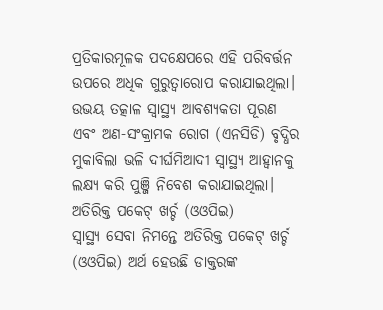ପ୍ରତିକାରମୂଳକ ପଦକ୍ଷେପରେ ଏହି ପରିବର୍ତ୍ତନ ଉପରେ ଅଧିକ ଗୁରୁତ୍ୱାରୋପ କରାଯାଇଥିଲା। ଉଭୟ ତତ୍କାଳ ସ୍ୱାସ୍ଥ୍ୟ ଆବଶ୍ୟକତା ପୂରଣ ଏବଂ ଅଣ-ସଂକ୍ରାମକ ରୋଗ (ଏନସିଡି) ବୃଦ୍ଧିର ମୁକାବିଲା ଭଳି ଦୀର୍ଘମିଆଦୀ ସ୍ୱାସ୍ଥ୍ୟ ଆହ୍ୱାନକୁ ଲକ୍ଷ୍ୟ କରି ପୁଞ୍ଜି ନିବେଶ କରାଯାଇଥିଲା।
ଅତିରିକ୍ତ ପକେଟ୍ ଖର୍ଚ୍ଚ (ଓଓପିଇ)
ସ୍ୱାସ୍ଥ୍ୟ ସେବା ନିମନ୍ତେ ଅତିରିକ୍ତ ପକେଟ୍ ଖର୍ଚ୍ଚ (ଓଓପିଇ) ଅର୍ଥ ହେଉଛି ଡାକ୍ତରଙ୍କ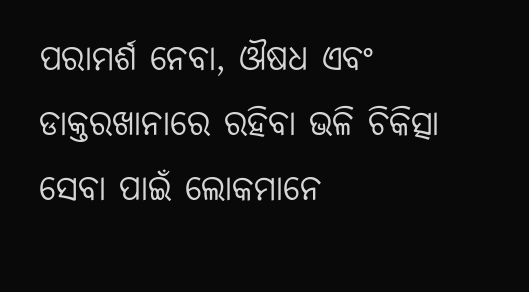ପରାମର୍ଶ ନେବା, ଔଷଧ ଏବଂ ଡାକ୍ତରଖାନାରେ ରହିବା ଭଳି ଚିକିତ୍ସା ସେବା ପାଇଁ ଲୋକମାନେ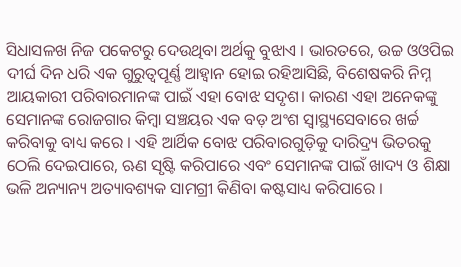ସିଧାସଳଖ ନିଜ ପକେଟରୁ ଦେଉଥିବା ଅର୍ଥକୁ ବୁଝାଏ । ଭାରତରେ, ଉଚ୍ଚ ଓଓପିଇ ଦୀର୍ଘ ଦିନ ଧରି ଏକ ଗୁରୁତ୍ୱପୂର୍ଣ୍ଣ ଆହ୍ୱାନ ହୋଇ ରହିଆସିଛି, ବିଶେଷକରି ନିମ୍ନ ଆୟକାରୀ ପରିବାରମାନଙ୍କ ପାଇଁ ଏହା ବୋଝ ସଦୃଶ। କାରଣ ଏହା ଅନେକଙ୍କୁ ସେମାନଙ୍କ ରୋଜଗାର କିମ୍ବା ସଞ୍ଚୟର ଏକ ବଡ଼ ଅଂଶ ସ୍ୱାସ୍ଥ୍ୟସେବାରେ ଖର୍ଚ୍ଚ କରିବାକୁ ବାଧ୍ୟ କରେ । ଏହି ଆର୍ଥିକ ବୋଝ ପରିବାରଗୁଡ଼ିକୁ ଦାରିଦ୍ର୍ୟ ଭିତରକୁ ଠେଲି ଦେଇପାରେ, ଋଣ ସୃଷ୍ଟି କରିପାରେ ଏବଂ ସେମାନଙ୍କ ପାଇଁ ଖାଦ୍ୟ ଓ ଶିକ୍ଷା ଭଳି ଅନ୍ୟାନ୍ୟ ଅତ୍ୟାବଶ୍ୟକ ସାମଗ୍ରୀ କିଣିବା କଷ୍ଟସାଧ୍ୟ କରିପାରେ ।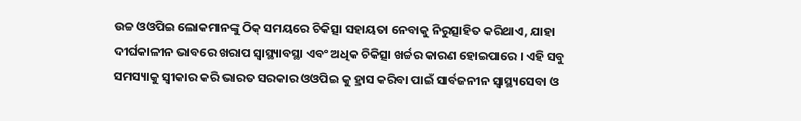ଉଚ୍ଚ ଓଓପିଇ ଲୋକମାନଙ୍କୁ ଠିକ୍ ସମୟରେ ଚିକିତ୍ସା ସହାୟତା ନେବାକୁ ନିରୁତ୍ସାହିତ କରିଥାଏ, ଯାହା ଦୀର୍ଘକାଳୀନ ଭାବରେ ଖରାପ ସ୍ୱାସ୍ଥ୍ୟାବସ୍ଥା ଏବଂ ଅଧିକ ଚିକିତ୍ସା ଖର୍ଚ୍ଚର କାରଣ ହୋଇପାରେ । ଏହି ସବୁ ସମସ୍ୟାକୁ ସ୍ୱୀକାର କରି ଭାରତ ସରକାର ଓଓପିଇ କୁ ହ୍ରାସ କରିବା ପାଇଁ ସାର୍ବଜନୀନ ସ୍ୱାସ୍ଥ୍ୟସେବା ଓ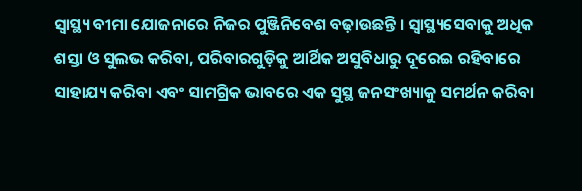ସ୍ୱାସ୍ଥ୍ୟ ବୀମା ଯୋଜନାରେ ନିଜର ପୁଞ୍ଜିନିବେଶ ବଢ଼ାଉଛନ୍ତି । ସ୍ୱାସ୍ଥ୍ୟସେବାକୁ ଅଧିକ ଶସ୍ତା ଓ ସୁଲଭ କରିବା, ପରିବାରଗୁଡ଼ିକୁ ଆର୍ଥିକ ଅସୁବିଧାରୁ ଦୂରେଇ ରହିବାରେ ସାହାଯ୍ୟ କରିବା ଏବଂ ସାମଗ୍ରିକ ଭାବରେ ଏକ ସୁସ୍ଥ ଜନସଂଖ୍ୟାକୁ ସମର୍ଥନ କରିବା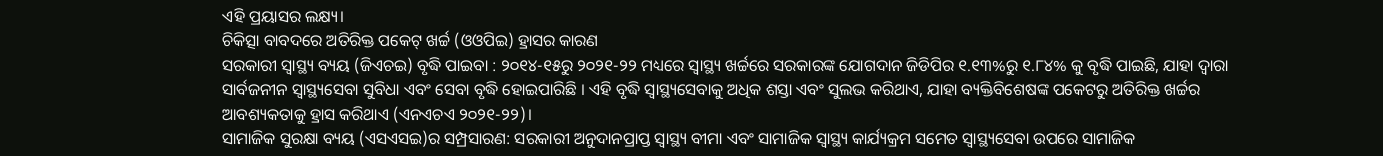ଏହି ପ୍ରୟାସର ଲକ୍ଷ୍ୟ।
ଚିକିତ୍ସା ବାବଦରେ ଅତିରିକ୍ତ ପକେଟ୍ ଖର୍ଚ୍ଚ (ଓଓପିଇ) ହ୍ରାସର କାରଣ
ସରକାରୀ ସ୍ୱାସ୍ଥ୍ୟ ବ୍ୟୟ (ଜିଏଚଇ) ବୃଦ୍ଧି ପାଇବା : ୨୦୧୪-୧୫ରୁ ୨୦୨୧-୨୨ ମଧ୍ୟରେ ସ୍ୱାସ୍ଥ୍ୟ ଖର୍ଚ୍ଚରେ ସରକାରଙ୍କ ଯୋଗଦାନ ଜିଡିପିର ୧.୧୩%ରୁ ୧.୮୪% କୁ ବୃଦ୍ଧି ପାଇଛି, ଯାହା ଦ୍ୱାରା ସାର୍ବଜନୀନ ସ୍ୱାସ୍ଥ୍ୟସେବା ସୁବିଧା ଏବଂ ସେବା ବୃଦ୍ଧି ହୋଇପାରିଛି । ଏହି ବୃଦ୍ଧି ସ୍ୱାସ୍ଥ୍ୟସେବାକୁ ଅଧିକ ଶସ୍ତା ଏବଂ ସୁଲଭ କରିଥାଏ, ଯାହା ବ୍ୟକ୍ତିବିଶେଷଙ୍କ ପକେଟରୁ ଅତିରିକ୍ତ ଖର୍ଚ୍ଚର ଆବଶ୍ୟକତାକୁ ହ୍ରାସ କରିଥାଏ (ଏନଏଚଏ ୨୦୨୧-୨୨)।
ସାମାଜିକ ସୁରକ୍ଷା ବ୍ୟୟ (ଏସଏସଇ)ର ସମ୍ପ୍ରସାରଣ: ସରକାରୀ ଅନୁଦାନପ୍ରାପ୍ତ ସ୍ୱାସ୍ଥ୍ୟ ବୀମା ଏବଂ ସାମାଜିକ ସ୍ୱାସ୍ଥ୍ୟ କାର୍ଯ୍ୟକ୍ରମ ସମେତ ସ୍ୱାସ୍ଥ୍ୟସେବା ଉପରେ ସାମାଜିକ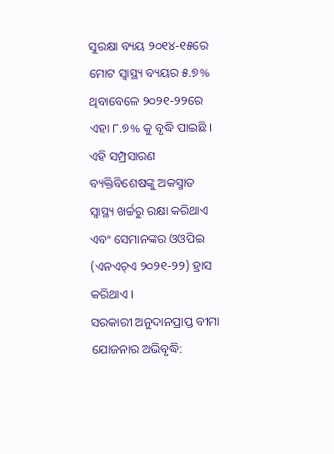ସୁରକ୍ଷା ବ୍ୟୟ ୨୦୧୪-୧୫ରେ ମୋଟ ସ୍ୱାସ୍ଥ୍ୟ ବ୍ୟୟର ୫.୭% ଥିବାବେଳେ ୨୦୨୧-୨୨ରେ ଏହା ୮.୭% କୁ ବୃଦ୍ଧି ପାଇଛି । ଏହି ସମ୍ପ୍ରସାରଣ ବ୍ୟକ୍ତିବିଶେଷଙ୍କୁ ଅକସ୍ମାତ ସ୍ୱାସ୍ଥ୍ୟ ଖର୍ଚ୍ଚରୁ ରକ୍ଷା କରିଥାଏ ଏବଂ ସେମାନଙ୍କର ଓଓପିଇ (ଏନଏଚ୍ଏ ୨୦୨୧-୨୨) ହ୍ରାସ କରିଥାଏ ।
ସରକାରୀ ଅନୁଦାନପ୍ରାପ୍ତ ବୀମା ଯୋଜନାର ଅଭିବୃଦ୍ଧି: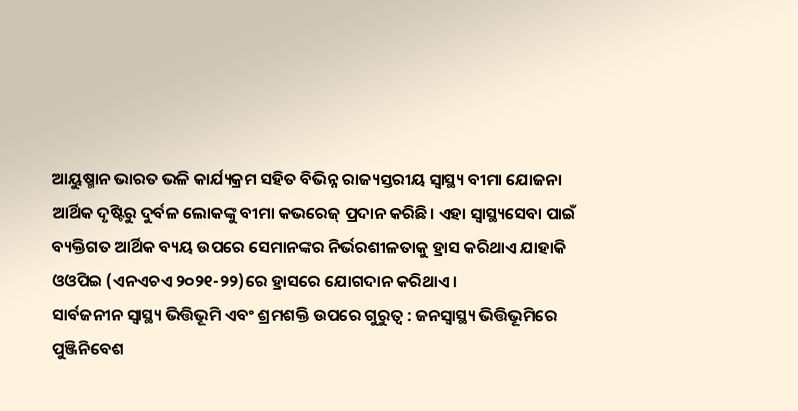ଆୟୁଷ୍ମାନ ଭାରତ ଭଳି କାର୍ଯ୍ୟକ୍ରମ ସହିତ ବିଭିନ୍ନ ରାଜ୍ୟସ୍ତରୀୟ ସ୍ୱାସ୍ଥ୍ୟ ବୀମା ଯୋଜନା ଆର୍ଥିକ ଦୃଷ୍ଟିରୁ ଦୁର୍ବଳ ଲୋକଙ୍କୁ ବୀମା କଭରେଜ୍ ପ୍ରଦାନ କରିଛି। ଏହା ସ୍ୱାସ୍ଥ୍ୟସେବା ପାଇଁ ବ୍ୟକ୍ତିଗତ ଆର୍ଥିକ ବ୍ୟୟ ଉପରେ ସେମାନଙ୍କର ନିର୍ଭରଶୀଳତାକୁ ହ୍ରାସ କରିଥାଏ ଯାହାକି ଓଓପିଇ (ଏନଏଚଏ ୨୦୨୧-୨୨)ରେ ହ୍ରାସରେ ଯୋଗଦାନ କରିଥାଏ।
ସାର୍ବଜନୀନ ସ୍ୱାସ୍ଥ୍ୟ ଭିତ୍ତିଭୂମି ଏବଂ ଶ୍ରମଶକ୍ତି ଉପରେ ଗୁରୁତ୍ୱ : ଜନସ୍ୱାସ୍ଥ୍ୟ ଭିତ୍ତିଭୂମିରେ ପୁଞ୍ଜିନିବେଶ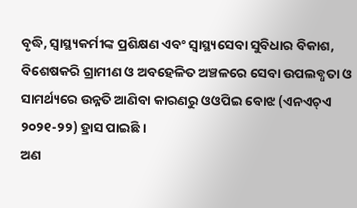ବୃଦ୍ଧି, ସ୍ୱାସ୍ଥ୍ୟକର୍ମୀଙ୍କ ପ୍ରଶିକ୍ଷଣ ଏବଂ ସ୍ୱାସ୍ଥ୍ୟସେବା ସୁବିଧାର ବିକାଶ, ବିଶେଷକରି ଗ୍ରାମୀଣ ଓ ଅବହେଳିତ ଅଞ୍ଚଳରେ ସେବା ଉପଲବ୍ଧତା ଓ ସାମର୍ଥ୍ୟରେ ଉନ୍ନତି ଆଣିବା କାରଣରୁ ଓଓପିଇ ବୋଝ (ଏନଏଚ୍ଏ ୨୦୨୧-୨୨) ହ୍ରାସ ପାଇଛି ।
ଅଣ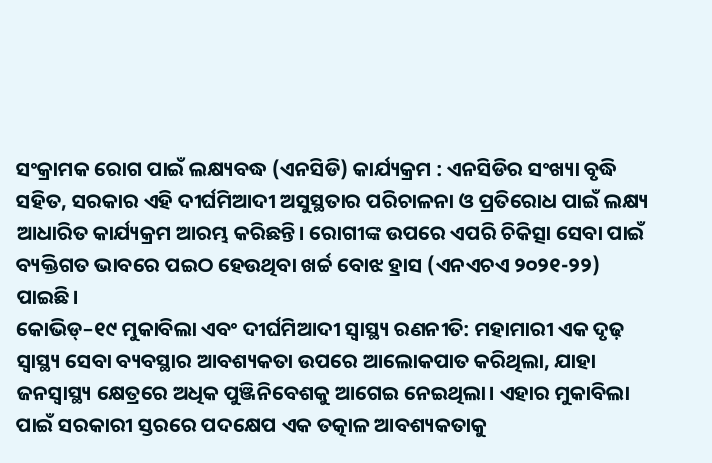ସଂକ୍ରାମକ ରୋଗ ପାଇଁ ଲକ୍ଷ୍ୟବଦ୍ଧ (ଏନସିଡି) କାର୍ଯ୍ୟକ୍ରମ : ଏନସିଡିର ସଂଖ୍ୟା ବୃଦ୍ଧି ସହିତ, ସରକାର ଏହି ଦୀର୍ଘମିଆଦୀ ଅସୁସ୍ଥତାର ପରିଚାଳନା ଓ ପ୍ରତିରୋଧ ପାଇଁ ଲକ୍ଷ୍ୟ ଆଧାରିତ କାର୍ଯ୍ୟକ୍ରମ ଆରମ୍ଭ କରିଛନ୍ତି। ରୋଗୀଙ୍କ ଉପରେ ଏପରି ଚିକିତ୍ସା ସେବା ପାଇଁ ବ୍ୟକ୍ତିଗତ ଭାବରେ ପଇଠ ହେଉଥିବା ଖର୍ଚ୍ଚ ବୋଝ ହ୍ରାସ (ଏନଏଚଏ ୨୦୨୧-୨୨) ପାଇଛି।
କୋଭିଡ୍–୧୯ ମୁକାବିଲା ଏବଂ ଦୀର୍ଘମିଆଦୀ ସ୍ୱାସ୍ଥ୍ୟ ରଣନୀତି: ମହାମାରୀ ଏକ ଦୃଢ଼ ସ୍ୱାସ୍ଥ୍ୟ ସେବା ବ୍ୟବସ୍ଥାର ଆବଶ୍ୟକତା ଉପରେ ଆଲୋକପାତ କରିଥିଲା, ଯାହା ଜନସ୍ୱାସ୍ଥ୍ୟ କ୍ଷେତ୍ରରେ ଅଧିକ ପୁଞ୍ଜିନିବେଶକୁ ଆଗେଇ ନେଇଥିଲା। ଏହାର ମୁକାବିଲା ପାଇଁ ସରକାରୀ ସ୍ତରରେ ପଦକ୍ଷେପ ଏକ ତତ୍କାଳ ଆବଶ୍ୟକତାକୁ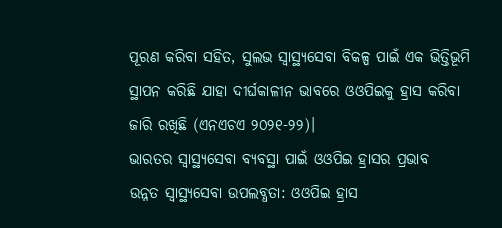ପୂରଣ କରିବା ସହିତ, ସୁଲଭ ସ୍ୱାସ୍ଥ୍ୟସେବା ବିକଳ୍ପ ପାଇଁ ଏକ ଭିତ୍ତିଭୂମି ସ୍ଥାପନ କରିଛି ଯାହା ଦୀର୍ଘକାଳୀନ ଭାବରେ ଓଓପିଇକୁ ହ୍ରାସ କରିବା ଜାରି ରଖିଛି (ଏନଏଚଏ ୨୦୨୧-୨୨)।
ଭାରତର ସ୍ୱାସ୍ଥ୍ୟସେବା ବ୍ୟବସ୍ଥା ପାଇଁ ଓଓପିଇ ହ୍ରାସର ପ୍ରଭାବ
ଉନ୍ନତ ସ୍ୱାସ୍ଥ୍ୟସେବା ଉପଲବ୍ଧତା: ଓଓପିଇ ହ୍ରାସ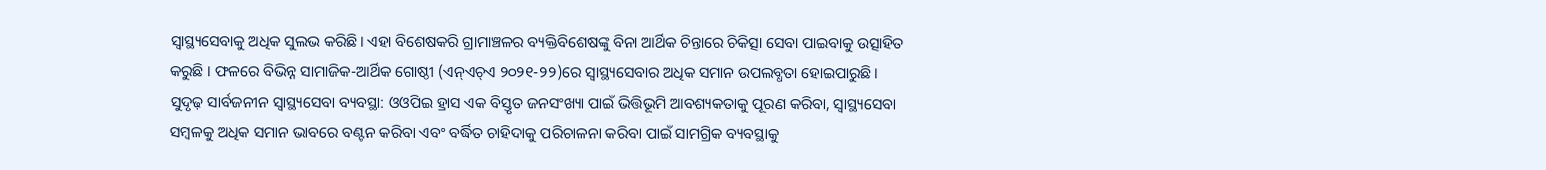ସ୍ୱାସ୍ଥ୍ୟସେବାକୁ ଅଧିକ ସୁଲଭ କରିଛି। ଏହା ବିଶେଷକରି ଗ୍ରାମାଞ୍ଚଳର ବ୍ୟକ୍ତିବିଶେଷଙ୍କୁ ବିନା ଆର୍ଥିକ ଚିନ୍ତାରେ ଚିକିତ୍ସା ସେବା ପାଇବାକୁ ଉତ୍ସାହିତ କରୁଛି । ଫଳରେ ବିଭିନ୍ନ ସାମାଜିକ-ଆର୍ଥିକ ଗୋଷ୍ଠୀ (ଏନ୍ଏଚ୍ଏ ୨୦୨୧-୨୨)ରେ ସ୍ୱାସ୍ଥ୍ୟସେବାର ଅଧିକ ସମାନ ଉପଲବ୍ଧତା ହୋଇପାରୁଛି।
ସୁଦୃଢ଼ ସାର୍ବଜନୀନ ସ୍ୱାସ୍ଥ୍ୟସେବା ବ୍ୟବସ୍ଥା: ଓଓପିଇ ହ୍ରାସ ଏକ ବିସ୍ତୃତ ଜନସଂଖ୍ୟା ପାଇଁ ଭିତ୍ତିଭୂମି ଆବଶ୍ୟକତାକୁ ପୂରଣ କରିବା, ସ୍ୱାସ୍ଥ୍ୟସେବା ସମ୍ବଳକୁ ଅଧିକ ସମାନ ଭାବରେ ବଣ୍ଟନ କରିବା ଏବଂ ବର୍ଦ୍ଧିତ ଚାହିଦାକୁ ପରିଚାଳନା କରିବା ପାଇଁ ସାମଗ୍ରିକ ବ୍ୟବସ୍ଥାକୁ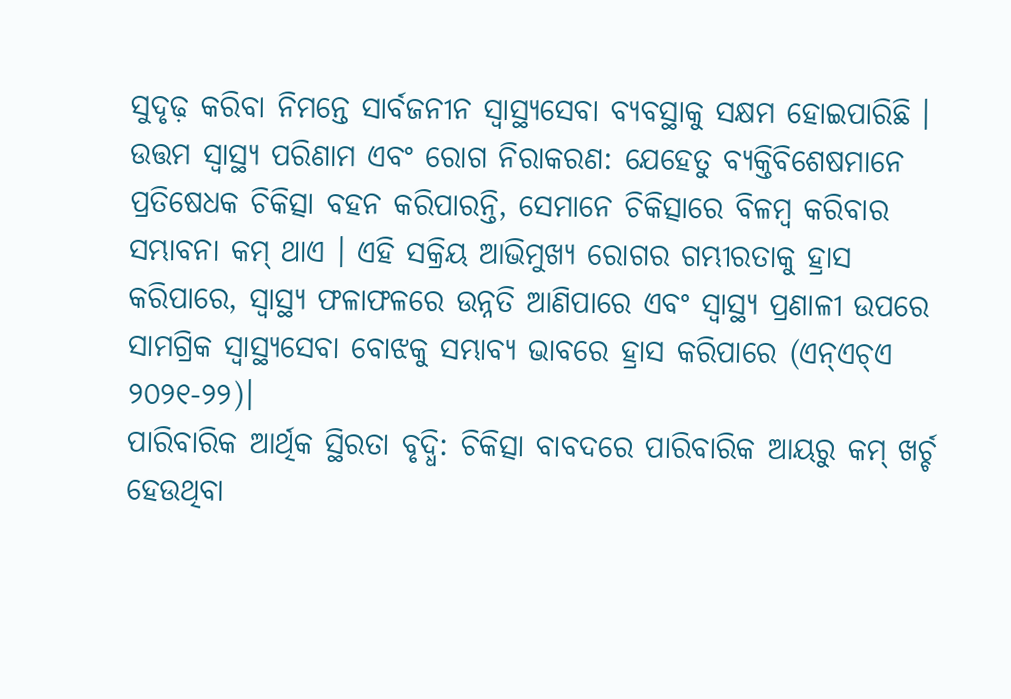ସୁଦୃଢ଼ କରିବା ନିମନ୍ତେ ସାର୍ବଜନୀନ ସ୍ୱାସ୍ଥ୍ୟସେବା ବ୍ୟବସ୍ଥାକୁ ସକ୍ଷମ ହୋଇପାରିଛି ।
ଉତ୍ତମ ସ୍ୱାସ୍ଥ୍ୟ ପରିଣାମ ଏବଂ ରୋଗ ନିରାକରଣ: ଯେହେତୁ ବ୍ୟକ୍ତିବିଶେଷମାନେ ପ୍ରତିଷେଧକ ଚିକିତ୍ସା ବହନ କରିପାରନ୍ତି, ସେମାନେ ଚିକିତ୍ସାରେ ବିଳମ୍ବ କରିବାର ସମ୍ଭାବନା କମ୍ ଥାଏ । ଏହି ସକ୍ରିୟ ଆଭିମୁଖ୍ୟ ରୋଗର ଗମ୍ଭୀରତାକୁ ହ୍ରାସ କରିପାରେ, ସ୍ୱାସ୍ଥ୍ୟ ଫଳାଫଳରେ ଉନ୍ନତି ଆଣିପାରେ ଏବଂ ସ୍ୱାସ୍ଥ୍ୟ ପ୍ରଣାଳୀ ଉପରେ ସାମଗ୍ରିକ ସ୍ୱାସ୍ଥ୍ୟସେବା ବୋଝକୁ ସମ୍ଭାବ୍ୟ ଭାବରେ ହ୍ରାସ କରିପାରେ (ଏନ୍ଏଚ୍ଏ ୨୦୨୧-୨୨)।
ପାରିବାରିକ ଆର୍ଥିକ ସ୍ଥିରତା ବୃଦ୍ଧି: ଚିକିତ୍ସା ବାବଦରେ ପାରିବାରିକ ଆୟରୁ କମ୍ ଖର୍ଚ୍ଚ ହେଉଥିବା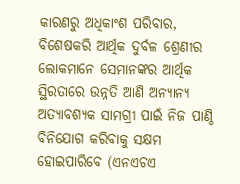କାରଣରୁ ଅଧିକାଂଶ ପରିବାର, ବିଶେଷକରି ଆର୍ଥିକ ଦୁର୍ବଳ ଶ୍ରେଣୀର ଲୋକମାନେ ସେମାନଙ୍କର ଆର୍ଥିକ ସ୍ଥିରତାରେ ଉନ୍ନତି ଆଣି ଅନ୍ୟାନ୍ୟ ଅତ୍ୟାବଶ୍ୟକ ସାମଗ୍ରୀ ପାଇଁ ନିଜ ପାଣ୍ଠି ବିନିଯୋଗ କରିବାକୁ ସକ୍ଷମ ହୋଇପାରିବେ (ଏନଏଚଏ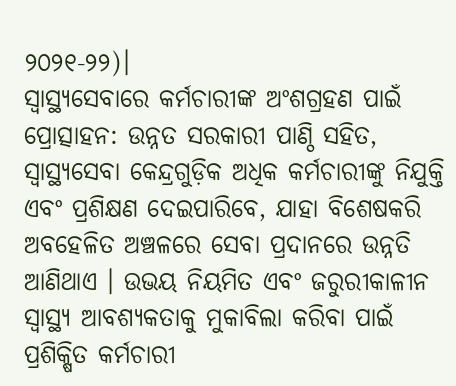୨୦୨୧-୨୨)।
ସ୍ୱାସ୍ଥ୍ୟସେବାରେ କର୍ମଚାରୀଙ୍କ ଅଂଶଗ୍ରହଣ ପାଇଁ ପ୍ରୋତ୍ସାହନ: ଉନ୍ନତ ସରକାରୀ ପାଣ୍ଠି ସହିତ, ସ୍ୱାସ୍ଥ୍ୟସେବା କେନ୍ଦ୍ରଗୁଡ଼ିକ ଅଧିକ କର୍ମଚାରୀଙ୍କୁ ନିଯୁକ୍ତି ଏବଂ ପ୍ରଶିକ୍ଷଣ ଦେଇପାରିବେ, ଯାହା ବିଶେଷକରି ଅବହେଳିତ ଅଞ୍ଚଳରେ ସେବା ପ୍ରଦାନରେ ଉନ୍ନତି ଆଣିଥାଏ । ଉଭୟ ନିୟମିତ ଏବଂ ଜରୁରୀକାଳୀନ ସ୍ୱାସ୍ଥ୍ୟ ଆବଶ୍ୟକତାକୁ ମୁକାବିଲା କରିବା ପାଇଁ ପ୍ରଶିକ୍ଷିତ କର୍ମଚାରୀ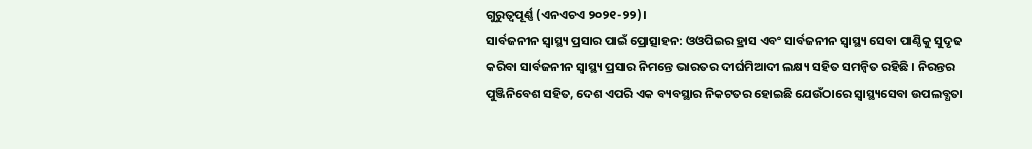ଗୁରୁତ୍ୱପୂର୍ଣ୍ଣ (ଏନଏଚଏ ୨୦୨୧-୨୨)।
ସାର୍ବଜନୀନ ସ୍ୱାସ୍ଥ୍ୟ ପ୍ରସାର ପାଇଁ ପ୍ରୋତ୍ସାହନ: ଓଓପିଇର ହ୍ରାସ ଏବଂ ସାର୍ବଜନୀନ ସ୍ୱାସ୍ଥ୍ୟ ସେବା ପାଣ୍ଠିକୁ ସୁଦୃଢ କରିବା ସାର୍ବଜନୀନ ସ୍ୱାସ୍ଥ୍ୟ ପ୍ରସାର ନିମନ୍ତେ ଭାରତର ଦୀର୍ଘମିଆଦୀ ଲକ୍ଷ୍ୟ ସହିତ ସମନ୍ୱିତ ରହିଛି । ନିରନ୍ତର ପୁଞ୍ଜିନିବେଶ ସହିତ, ଦେଶ ଏପରି ଏକ ବ୍ୟବସ୍ଥାର ନିକଟତର ହୋଇଛି ଯେଉଁଠାରେ ସ୍ୱାସ୍ଥ୍ୟସେବା ଉପଲବ୍ଧତା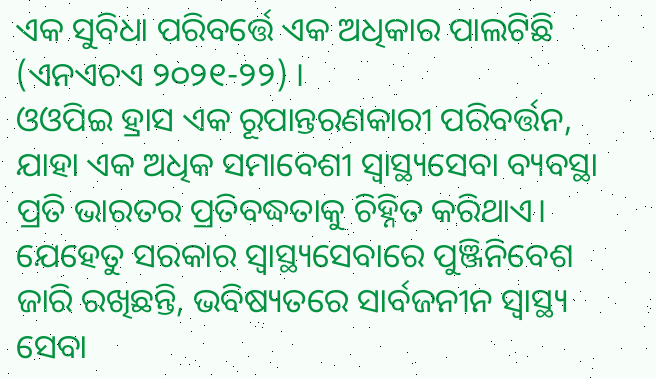ଏକ ସୁବିଧା ପରିବର୍ତ୍ତେ ଏକ ଅଧିକାର ପାଲଟିଛି (ଏନଏଚଏ ୨୦୨୧-୨୨) ।
ଓଓପିଇ ହ୍ରାସ ଏକ ରୂପାନ୍ତରଣକାରୀ ପରିବର୍ତ୍ତନ, ଯାହା ଏକ ଅଧିକ ସମାବେଶୀ ସ୍ୱାସ୍ଥ୍ୟସେବା ବ୍ୟବସ୍ଥା ପ୍ରତି ଭାରତର ପ୍ରତିବଦ୍ଧତାକୁ ଚିହ୍ନିତ କରିଥାଏ। ଯେହେତୁ ସରକାର ସ୍ୱାସ୍ଥ୍ୟସେବାରେ ପୁଞ୍ଜିନିବେଶ ଜାରି ରଖିଛନ୍ତି, ଭବିଷ୍ୟତରେ ସାର୍ବଜନୀନ ସ୍ୱାସ୍ଥ୍ୟ ସେବା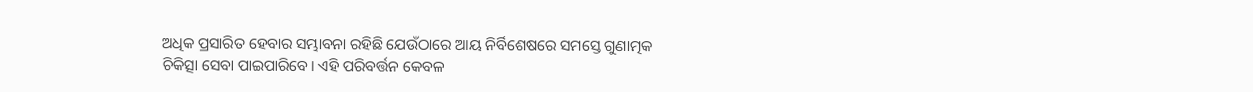ଅଧିକ ପ୍ରସାରିତ ହେବାର ସମ୍ଭାବନା ରହିଛି ଯେଉଁଠାରେ ଆୟ ନିର୍ବିଶେଷରେ ସମସ୍ତେ ଗୁଣାତ୍ମକ ଚିକିତ୍ସା ସେବା ପାଇପାରିବେ। ଏହି ପରିବର୍ତ୍ତନ କେବଳ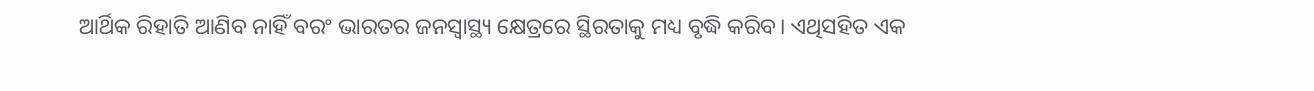ଆର୍ଥିକ ରିହାତି ଆଣିବ ନାହିଁ ବରଂ ଭାରତର ଜନସ୍ୱାସ୍ଥ୍ୟ କ୍ଷେତ୍ରରେ ସ୍ଥିରତାକୁ ମଧ୍ୟ ବୃଦ୍ଧି କରିବ। ଏଥିସହିତ ଏକ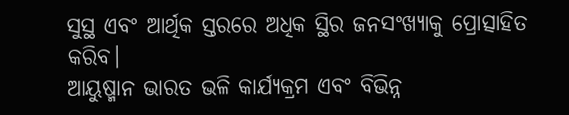ସୁସ୍ଥ ଏବଂ ଆର୍ଥିକ ସ୍ତରରେ ଅଧିକ ସ୍ଥିର ଜନସଂଖ୍ୟାକୁ ପ୍ରୋତ୍ସାହିତ କରିବ।
ଆୟୁଷ୍ମାନ ଭାରତ ଭଳି କାର୍ଯ୍ୟକ୍ରମ ଏବଂ ବିଭିନ୍ନ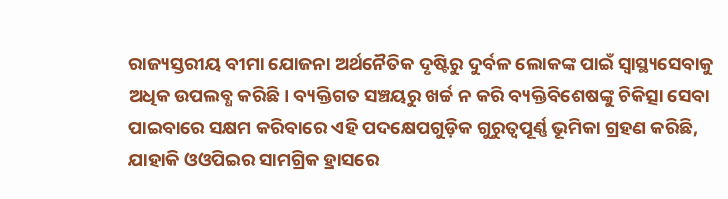ରାଜ୍ୟସ୍ତରୀୟ ବୀମା ଯୋଜନା ଅର୍ଥନୈତିକ ଦୃଷ୍ଟିରୁ ଦୁର୍ବଳ ଲୋକଙ୍କ ପାଇଁ ସ୍ୱାସ୍ଥ୍ୟସେବାକୁ ଅଧିକ ଉପଲବ୍ଧ କରିଛି। ବ୍ୟକ୍ତିଗତ ସଞ୍ଚୟରୁ ଖର୍ଚ୍ଚ ନ କରି ବ୍ୟକ୍ତିବିଶେଷଙ୍କୁ ଚିକିତ୍ସା ସେବା ପାଇବାରେ ସକ୍ଷମ କରିବାରେ ଏହି ପଦକ୍ଷେପଗୁଡ଼ିକ ଗୁରୁତ୍ୱପୂର୍ଣ୍ଣ ଭୂମିକା ଗ୍ରହଣ କରିଛି, ଯାହାକି ଓଓପିଇର ସାମଗ୍ରିକ ହ୍ରାସରେ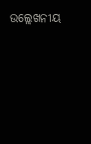ଉଲ୍ଲେଖନୀୟ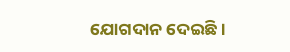ଯୋଗଦାନ ଦେଇଛି।